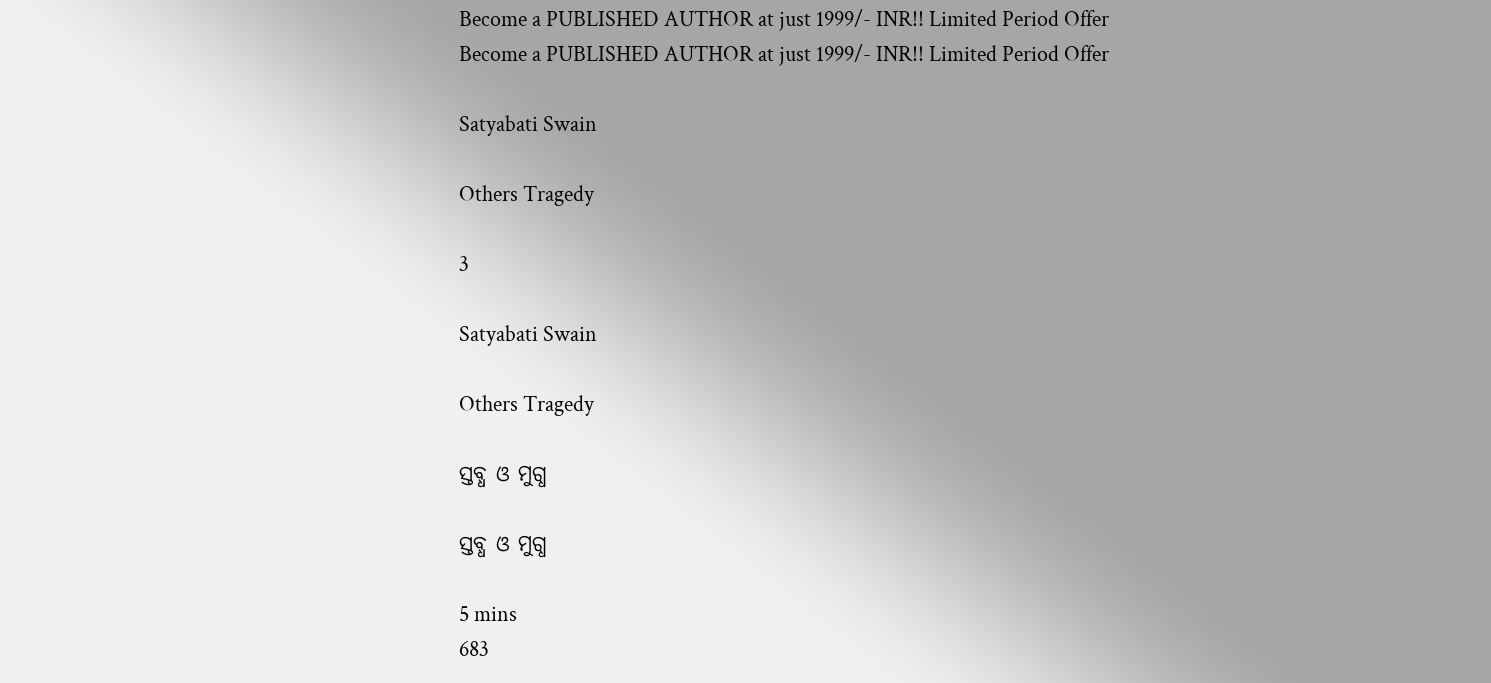Become a PUBLISHED AUTHOR at just 1999/- INR!! Limited Period Offer
Become a PUBLISHED AUTHOR at just 1999/- INR!! Limited Period Offer

Satyabati Swain

Others Tragedy

3

Satyabati Swain

Others Tragedy

ସ୍ତବ୍ଧ ଓ ମୁଗ୍ଧ

ସ୍ତବ୍ଧ ଓ ମୁଗ୍ଧ

5 mins
683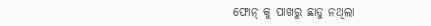ଫୋନ୍ କୁ ପାଖରୁ ଛାଡୁ ନଥିଲା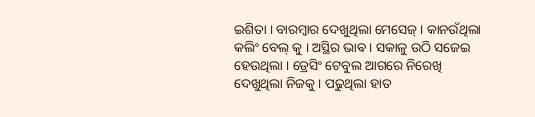ଇଶିତା । ବାରମ୍ବାର ଦେଖୁଥିଲା ମେସେଜ୍ । କାନଉଁଥିଲା କଲିଂ ବେଲ୍ କୁ । ଅସ୍ଥିର ଭାଵ । ସକାଳୁ ଉଠି ସଜେଇ ହେଉଥିଲା । ଡ୍ରେସିଂ ଟେବୁଲ ଆଗରେ ନିରେଖି ଦେଖୁଥିଲା ନିଜକୁ । ପଢୁଥିଲା ହାତ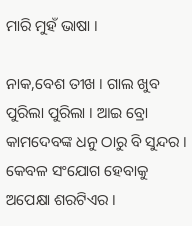ମାରି ମୁହଁ ଭାଷା ।

ନାକ,ବେଶ ତୀଖ । ଗାଲ ଖୁବ ପୁରିଲା ପୁରିଲା । ଆଇ ବ୍ରୋ କାମଦେବଙ୍କ ଧନୁ ଠାରୁ ବି ସୁନ୍ଦର । କେବଳ ସଂଯୋଗ ହେବାକୁ ଅପେକ୍ଷା ଶରଟିଏର ।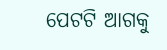ପେଟଟି ଆଗକୁ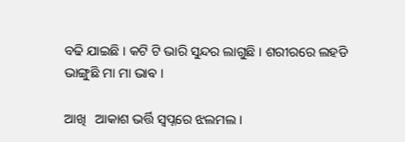ବଢି ଯାଇଛି । କଟି ଟି ଭାରି ସୁନ୍ଦର ଲାଗୁଛି । ଶରୀରରେ ଲହଡି ଭାଙ୍ଗୁଛି ମା ମା ଭାଵ ।

ଆଖି   ଆକାଶ ଭର୍ତ୍ତି ସ୍ୱପ୍ନରେ ଝଲମଲ ।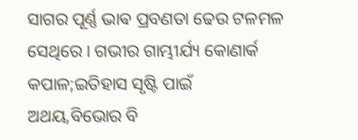ସାଗର ପୂର୍ଣ୍ଣ ଭାଵ ପ୍ରବଣତା ଢେଉ ଟଳମଳ ସେଥିରେ । ଗଭୀର ଗାମ୍ଭୀର୍ଯ୍ୟ କୋଣାର୍କ କପାଳ;ଇତିହାସ ସୃଷ୍ଟି ପାଇଁ ଅଥୟ,ବିଭୋର ବି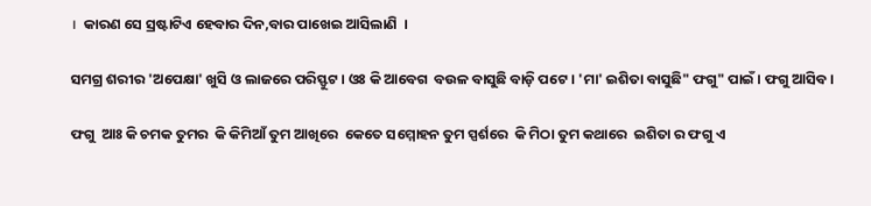।  କାରଣ ସେ ସ୍ରଷ୍ଟାଟିଏ ହେବାର ଦିନ,ବାର ପାଖେଇ ଆସିଲାଣି  ।

ସମଗ୍ର ଶରୀର 'ଅପେକ୍ଷା' ଖୁସି ଓ ଲାଜରେ ପରିସ୍ଫୁଟ । ଓଃ କି ଆବେଗ  ବଉଳ ବାସୁଛି ବାଡ଼ି ପଟେ । 'ମା' ଇଶିତା ବାସୁଛି" ଫଗୁ" ପାଇଁ । ଫଗୁ ଆସିବ ।

ଫଗୁ  ଆଃ କି ଚମକ ତୁମର  କି କିମିଆଁ ତୁମ ଆଖିରେ  କେତେ ସମ୍ମୋହନ ତୁମ ସ୍ପର୍ଶରେ  କି ମିଠା ତୁମ କଥାରେ  ଇଶିତା ର ଫଗୁ ଏ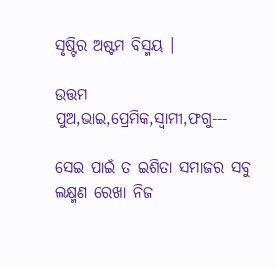ସୃଷ୍ଟିର ଅଷ୍ଟମ ବିସ୍ମୟ ।

ଉତ୍ତମ ପୁଅ,ଭାଇ,ପ୍ରେମିକ,ସ୍ୱାମୀ,ଫଗୁ---

ସେଇ ପାଇଁ ତ ଇଶିତା ସମାଜର ସବୁ ଲକ୍ଷ୍ମଣ ରେଖା ନିଜ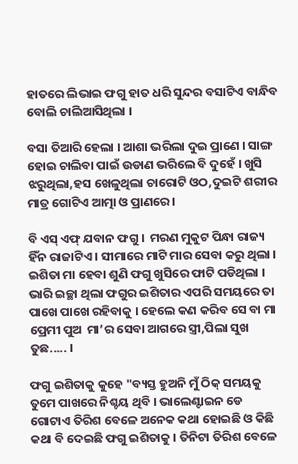ହାତରେ ଲିଭାଇ ଫଗୁ ହାତ ଧରି ସୁନ୍ଦର ବସାଟିଏ ବାନ୍ଧିବ ବୋଲି ଚାଲିଆସିଥିଲା ।

ବସା ତିଆରି ହେଲା । ଆଶା ଭରିଲା ଦୁଇ ପ୍ରାଣେ । ସାଙ୍ଗ ହୋଇ ଚାଲିବା ପାଇଁ ଉଡାଣ ଭରିଲେ ବି ଦୁହେଁ । ଖୁସି ଝରୁଥିଲା,ହସ ଖେଳୁଥିଲା ଚାରୋଟି ଓଠ,ଦୁଇଟି ଶରୀର ମାତ୍ର ଗୋଟିଏ ଆତ୍ମା ଓ ପ୍ରାଣରେ ।

ବି ଏସ୍ ଏଫ୍ ଯବାନ ଫଗୁ ।  ମରଣ ମୁକୁଟ ପିନ୍ଧା ରାଜ୍ୟ ହିଁନ ରାଜାଟିଏ । ସୀମାରେ ମାଟି ମାର ସେବା କରୁ ଥିଲା । ଇଶିତା ମା ହେବା ଶୁଣି ଫଗୁ ଖୁସିରେ ଫାଟି ପଡିଥିଲା । ଭାରି ଇଚ୍ଛା ଥିଲା ଫଗୁର ଇଶିତାର ଏପରି ସମୟରେ ତା ପାଖେ ପାଖେ ରହିବାକୁ । ହେଲେ କଣ କରିବ ସେ ବା ମା ପ୍ରେମୀ ପୁଅ  ମା’ର ସେବା ଆଗରେ ସ୍ତ୍ରୀ,ପିଲା ସୁଖ ତୁଛ..... ।

ଫଗୁ ଇଶିତାକୁ କୁହେ "ବ୍ୟସ୍ତ ହୁଅନି ମୁଁ ଠିକ୍ ସମୟକୁ ତୁମେ ପାଖରେ ନିଶ୍ଚୟ ଥିବି । ଭାଲେଣ୍ଟାଇନ ଡେ ଗୋଟାଏ ତିରିଶ ବେଳେ ଅନେକ କଥା ହୋଇଛି ଓ କିଛି କଥା ବି ଦେଇଛି ଫଗୁ ଇଶିତାକୁ । ତିନିଟା ତିରିଶ ବେଳେ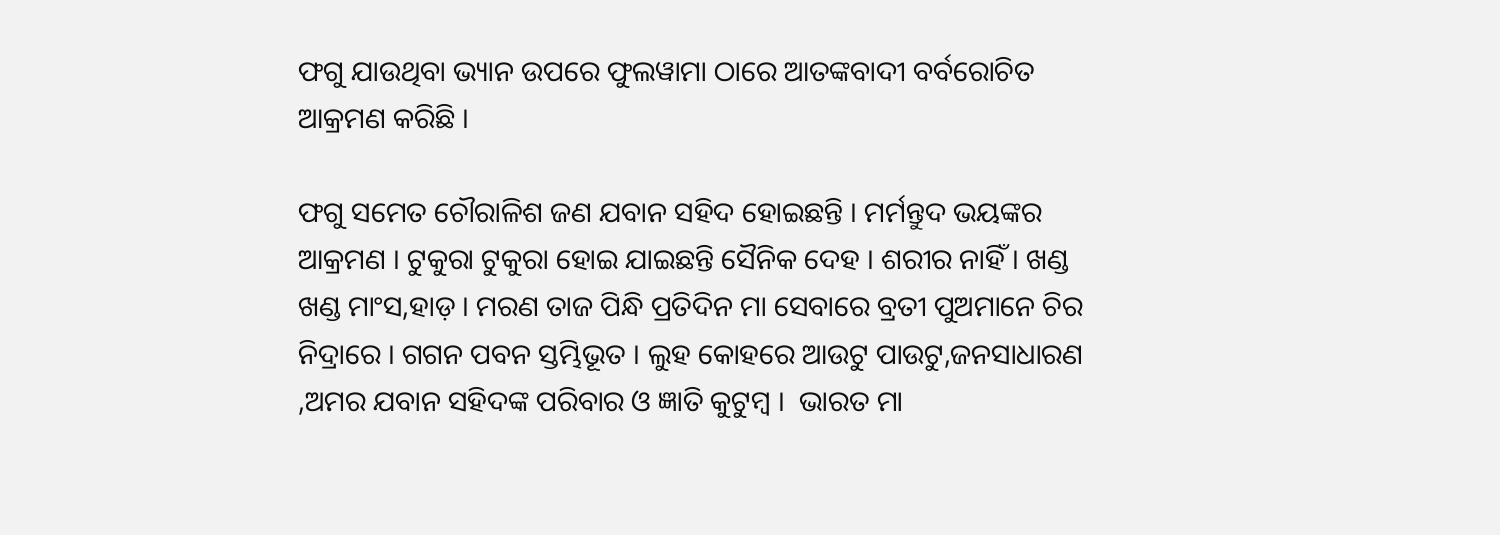ଫଗୁ ଯାଉଥିବା ଭ୍ୟାନ ଉପରେ ଫୁଲୱାମା ଠାରେ ଆତଙ୍କବାଦୀ ବର୍ବରୋଚିତ ଆକ୍ରମଣ କରିଛି ।

ଫଗୁ ସମେତ ଚୌରାଳିଶ ଜଣ ଯବାନ ସହିଦ ହୋଇଛନ୍ତି । ମର୍ମନ୍ତୁଦ ଭୟଙ୍କର ଆକ୍ରମଣ । ଟୁକୁରା ଟୁକୁରା ହୋଇ ଯାଇଛନ୍ତି ସୈନିକ ଦେହ । ଶରୀର ନାହିଁ । ଖଣ୍ଡ ଖଣ୍ଡ ମାଂସ,ହାଡ଼ । ମରଣ ତାଜ ପିନ୍ଧି ପ୍ରତିଦିନ ମା ସେବାରେ ବ୍ରତୀ ପୁଅମାନେ ଚିର ନିଦ୍ରାରେ । ଗଗନ ପବନ ସ୍ତମ୍ଭିଭୂତ । ଲୁହ କୋହରେ ଆଉଟୁ ପାଉଟୁ,ଜନସାଧାରଣ ,ଅମର ଯବାନ ସହିଦଙ୍କ ପରିବାର ଓ ଜ୍ଞାତି କୁଟୁମ୍ବ ।  ଭାରତ ମା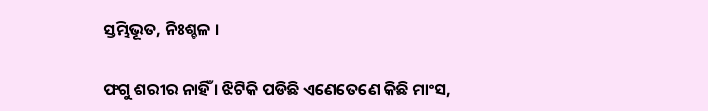ସ୍ତମ୍ଭିଭୂତ, ନିଃଶ୍ଚଳ ।

ଫଗୁ ଶରୀର ନାହିଁ । ଝିଟିକି ପଡିଛି ଏଣେତେଣେ କିଛି ମାଂସ,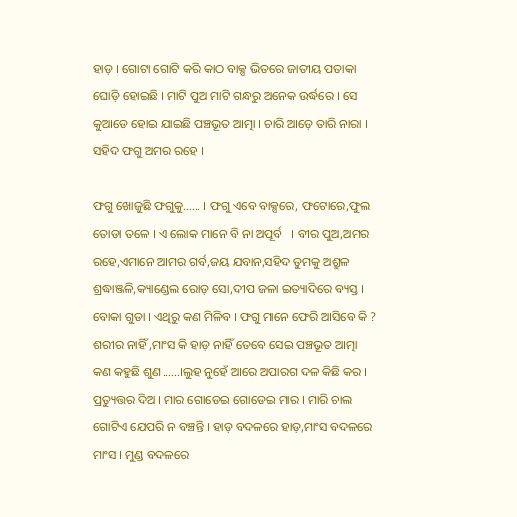ହାଡ଼ । ଗୋଟା ଗୋଟି କରି କାଠ ବାକ୍ସ ଭିତରେ ଜାତୀୟ ପତାକା ଘୋଡ଼ି ହୋଇଛି । ମାଟି ପୁଅ ମାଟି ଗନ୍ଧରୁ ଅନେକ ଉର୍ଦ୍ଧରେ । ସେ କୁଆଡେ ହୋଇ ଯାଇଛି ପଞ୍ଚଭୂତ ଆତ୍ମା । ଚାରି ଆଡ଼େ ତାରି ନାରା । ସହିଦ ଫଗୁ ଅମର ରହେ ।

ଫଗୁ ଖୋଜୁଛି ଫଗୁକୁ...... । ଫଗୁ ଏବେ ବାକ୍ସରେ, ଫଟୋରେ,ଫୁଲ ତୋଡା ତଳେ । ଏ ଲୋକ ମାନେ ବି ନା ଅପୂର୍ବ   । ବୀର ପୁଅ,ଅମର ରହେ,ଏମାନେ ଆମର ଗର୍ବ,ଜୟ ଯବାନ,ସହିଦ ତୁମକୁ ଅଶ୍ରୁଳ ଶ୍ରଦ୍ଧାଞ୍ଜଳି,କ୍ୟାଣ୍ଡେଲ ରୋଡ଼ ସୋ,ଦୀପ ଜଳା ଇତ୍ୟାଦିରେ ବ୍ୟସ୍ତ । ବୋକା ଗୁଡା । ଏଥିରୁ କଣ ମିଳିବ । ଫଗୁ ମାନେ ଫେରି ଆସିବେ କି ?  ଶରୀର ନାହିଁ ,ମାଂସ କି ହାଡ଼ ନାହିଁ ତେବେ ସେଇ ପଞ୍ଚଭୂତ ଆତ୍ମା କଣ କହୁଛି ଶୁଣ......।ଲୁହ ନୁହେଁ ଆରେ ଅପାରଗ ଦଳ କିଛି କର । ପ୍ରତ୍ୟୁତ୍ତର ଦିଅ । ମାର ଗୋଡେଇ ଗୋଡେଇ ମାର । ମାରି ଚାଲ ଗୋଟିଏ ଯେପରି ନ ବଞ୍ଚନ୍ତି । ହାଡ଼ ବଦଳରେ ହାଡ଼,ମାଂସ ବଦଳରେ ମାଂସ । ମୁଣ୍ଡ ବଦଳରେ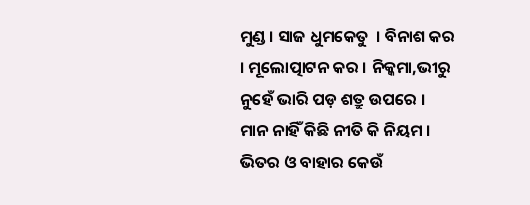ମୁଣ୍ଡ । ସାଜ ଧୁମକେତୁ  । ବିନାଶ କର । ମୂଲୋତ୍ପାଟନ କର । ନିକ୍କମା,ଭୀରୁ ନୁହେଁ ଭାରି ପଡ଼ ଶତ୍ରୁ ଉପରେ । ମାନ ନାହିଁ କିଛି ନୀତି କି ନିୟମ । ଭିତର ଓ ବାହାର କେଉଁ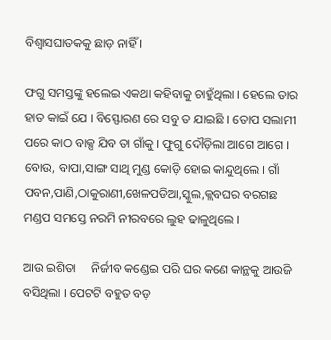ବିଶ୍ୱାସଘାତକକୁ ଛାଡ଼ ନାହିଁ ।

ଫଗୁ ସମସ୍ତଙ୍କୁ ହଲେଇ ଏକଥା କହିବାକୁ ଚାହୁଁଥିଲା । ହେଲେ ତାର ହାତ କାଇଁ ଯେ । ବିସ୍ଫୋରଣ ରେ ସବୁ ତ ଯାଇଛି । ତୋପ ସଲାମୀ ପରେ କାଠ ବାକ୍ସ ଯିବ ତା ଗାଁକୁ । ଫୁଗୁ ଦୌଡ଼ିଲା ଆଗେ ଆଗେ । ବୋଉ, ବାପା,ସାଙ୍ଗ ସାଥି ମୁଣ୍ଡ କୋଡ଼ି ହୋଇ କାନ୍ଦୁଥିଲେ । ଗାଁ ପବନ,ପାଣି,ଠାକୁରାଣୀ,ଖେଳପଡିଆ,ସ୍କୁଲ,କ୍ଲବଘର ବରଗଛ ମଣ୍ଡପ ସମସ୍ତେ ନରମି ନୀରବରେ ଲୁହ ଢାଳୁଥିଲେ ।

ଆଉ ଇଶିତା     ନିର୍ଜୀବ କଣ୍ଡେଇ ପରି ଘର କଣେ କାନ୍ଥକୁ ଆଉଜି ବସିଥିଲା । ପେଟଟି ବହୁତ ବଡ଼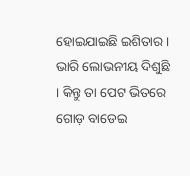ହୋଇଯାଇଛି ଇଶିତାର ।  ଭାରି ଲୋଭନୀୟ ଦିଶୁଛି । କିନ୍ତୁ ତା ପେଟ ଭିତରେ ଗୋଡ଼ ବାଡେଇ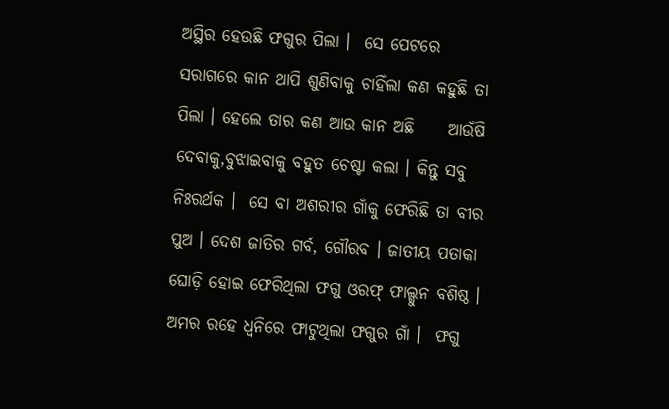ଅସ୍ଥିର ହେଉଛି ଫଗୁର ପିଲା ।  ସେ ପେଟରେ ସରାଗରେ କାନ ଥାପି ଶୁଣିବାକୁ ଚାହିଁଲା କଣ କହୁଛି ତା ପିଲା । ହେଲେ ତାର କଣ ଆଉ କାନ ଅଛି     ଆଉଁଷି ଦେବାକୁ,ବୁଝାଇବାକୁ ବହୁତ ଚେଷ୍ଟା କଲା । କିନ୍ତୁ ସବୁ ନିଃରର୍ଥକ ।  ସେ ବା ଅଶରୀର ଗାଁକୁ ଫେରିଛି ତା ବୀର ପୁଅ । ଦେଶ ଜାତିର ଗର୍ବ, ଗୌରବ । ଜାତୀୟ ପତାକା ଘୋଡ଼ି ହୋଇ ଫେରିଥିଲା ଫଗୁ ଓରଫ୍ ଫାଲ୍ଗୁନ ବଶିଷ୍ଠ । ଅମର ରହେ ଧ୍ୱନିରେ ଫାଟୁଥିଲା ଫଗୁର ଗାଁ ।  ଫଗୁ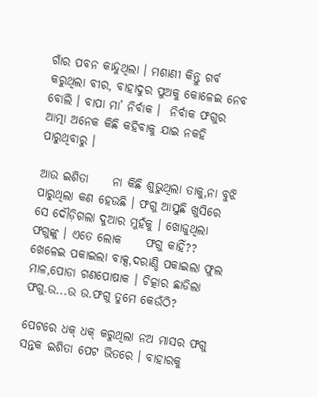ଗାଁର ପବନ କାନ୍ଦୁଥିଲା । ମଶାଣୀ କିନ୍ତୁ ଗର୍ବ କରୁଥିଲା ବୀର, ବାହାଦୁର ପୁଅକୁ କୋଳେଇ ନେବ ବୋଲି । ବାପା ମା’ ନିର୍ବାକ ।  ନିର୍ବାକ ଫଗୁର ଆତ୍ମା ଅନେକ କିଛି କହିବାକୁ ଯାଇ ନକହି ପାରୁଥିବାରୁ ।

ଆଉ ଇଶିତା     ନା କିଛି ଶୁଭୁଥିଲା ତାକୁ,ନା ବୁଝି ପାରୁଥିଲା କଣ ହେଉଛି । ଫଗୁ ଆସୁଛି ଖୁସିରେ ସେ ଦୌଡ଼ିଗଲା ଦୁଆର ମୁହଁକୁ । ଖୋଜୁଥିଲା ଫଗୁଙ୍କୁ । ଏତେ ଲୋକ     ଫଗୁ କାହିଁ?? ଖେଳେଇ ପକାଇଲା ବାକ୍ସ,ଦରାଣ୍ଡି ପକାଇଲା ଫୁଲ ମାଳ,ପୋଡା ଗଣପୋଷାକ । ଚିତ୍କାର ଛାଡିଲା ଫଗୁ.ଉ...ଉ ଉ.ଫଗୁ ତୁମେ କେଉଁଠି?

ପେଟରେ ଧକ୍ ଧକ୍ କରୁଥିଲା ନଅ ମାସର ଫଗୁ ସନ୍ତକ ଇଶିତା ପେଟ ଭିତରେ । ବାହାରକୁ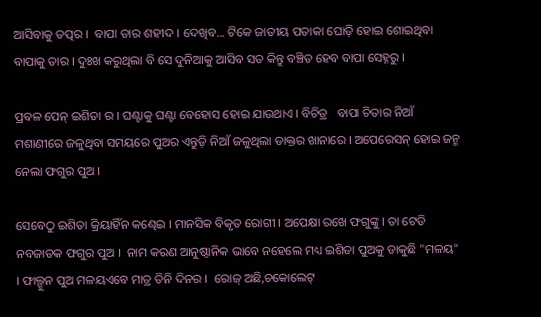ଆସିବାକୁ ତତ୍ପର ।  ବାପା ତାର ଶହୀଦ । ଦେଖିବ... ଟିକେ ଜାତୀୟ ପତାକା ଘୋଡ଼ି ହୋଇ ଶୋଇଥିବା ବାପାକୁ ତାର । ଦୁଃଖ କରୁଥିଲା ବି ସେ ଦୁନିଆକୁ ଆସିବ ସତ କିନ୍ତୁ ବଞ୍ଚିତ ହେବ ବାପା ସେହ୍ନରୁ ।

ପ୍ରବଳ ପେନ୍ ଇଶିତା ର । ଘଣ୍ଟାକୁ ଘଣ୍ଟା ବେହୋସ ହୋଇ ଯାଉଥାଏ । ବିଚିତ୍ର   ବାପା ଚିତାର ନିଆଁ ମଶାଣୀରେ ଜଳୁଥିବା ସମୟରେ ପୁଅର ଏନ୍ତୁଡ଼ି ନିଆଁ ଜଳୁଥିଲା ଡାକ୍ତର ଖାନାରେ । ଅପେରେସନ୍ ହୋଇ ଜନ୍ମ ନେଲା ଫଗୁର ପୁଅ ।

ସେବେଠୁ ଇଶିତା କ୍ରିୟାହିଁନ କଣ୍ଢେଇ । ମାନସିକ ବିକୃତ ରୋଗୀ । ଅପେକ୍ଷା ରଖେ ଫଗୁଙ୍କୁ । ତା ଟେଡି ନବଜାତକ ଫଗୁର ପୁଅ ।  ନାମ କରଣ ଆନୁଷ୍ଠାନିକ ଭାବେ ନହେଲେ ମଧ୍ୟ ଇଶିତା ପୁଅକୁ ଡାକୁଛି "ମଳୟ"  । ଫାଲ୍ଗୁନ ପୁଅ ମଳୟଏବେ ମାତ୍ର ତିନି ଦିନର ।  ରୋଜ୍ ଅଛି,ଚକୋଲେଟ୍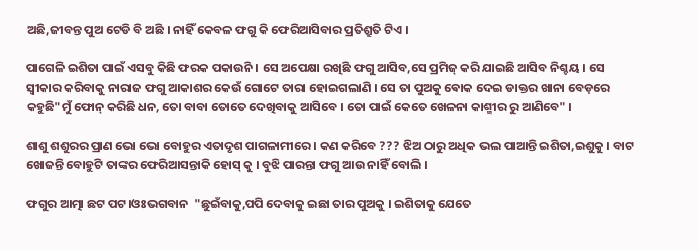ଅଛି,ଜୀବନ୍ତ ପୁଅ ଟେଡି ବି ଅଛି । ନାହିଁ କେବଳ ଫଗୁ କି ଫେରିଆସିବାର ପ୍ରତିଶ୍ରୁତି ଟିଏ ।

ପାଗେଳି ଇଶିତା ପାଇଁ ଏସବୁ କିଛି ଫରକ ପକାଉନି । ସେ ଅପେକ୍ଷା ରଖିଛି ଫଗୁ ଆସିବ,ସେ ପ୍ରମିଜ୍ କରି ଯାଇଛି ଆସିବ ନିଶ୍ଚୟ । ସେ ସ୍ୱୀକାର କରିବାକୁ ନାରାଜ ଫଗୁ ଆକାଶର କେଉଁ ଗୋଟେ ତାରା ହୋଇଗଲାଣି । ସେ ତା ପୁଅକୁ ଵୋକ ଦେଇ ଡାକ୍ତର ଖାନା ବେଡ଼ରେ କହୁଛି"ମୁଁ ଫୋନ୍ କରିଛି ଧନ, ତୋ ବାବା ତୋତେ ଦେଖିବାକୁ ଆସିବେ । ତୋ ପାଇଁ କେତେ ଖେଳନା କାଶ୍ମୀର ରୁ ଆଣିବେ" ।

ଶାଶୁ ଶଶୁରର ପ୍ରାଣ ଭୋ ଭୋ ବୋହୁର ଏତାଦୃଶ ପାଗଳାମୀରେ । କଣ କରିବେ ??? ଝିଅ ଠାରୁ ଅଧିକ ଭଲ ପାଆନ୍ତି ଇଶିତା,ଇଶୁକୁ । ବାଟ ଖୋଜନ୍ତି ବୋହୁଟି ତାଙ୍କର ଫେରିଆସନ୍ତାକି ହୋସ୍ କୁ । ବୁଝି ପାରନ୍ତା ଫଗୁ ଆଉ ନାହିଁ ବୋଲି ।

ଫଗୁର ଆତ୍ମା ଛଟ ପଟ।ଓଃଭଗବାନ  "ଛୁଇଁବାକୁ,ପପି ଦେବାକୁ ଇଛା ତାର ପୁଅକୁ । ଇଶିତାକୁ ଯେତେ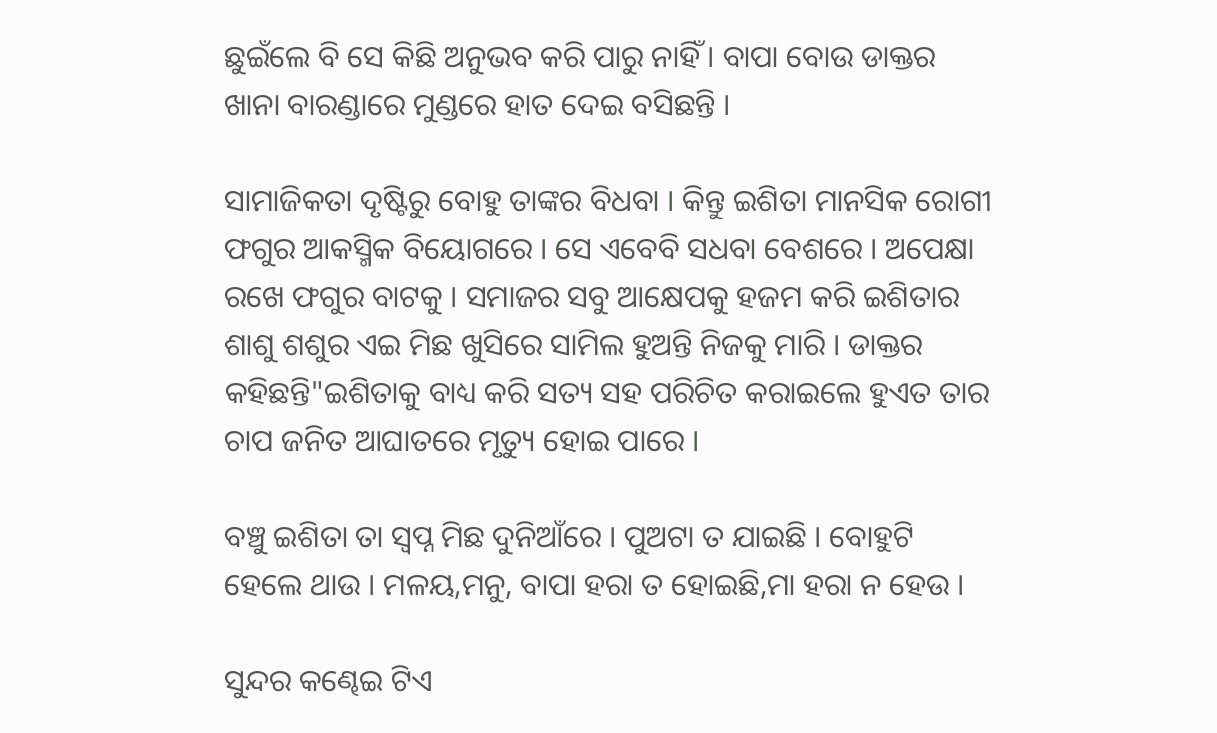ଛୁଇଁଲେ ବି ସେ କିଛି ଅନୁଭବ କରି ପାରୁ ନାହିଁ । ବାପା ବୋଉ ଡାକ୍ତର ଖାନା ବାରଣ୍ଡାରେ ମୁଣ୍ଡରେ ହାତ ଦେଇ ବସିଛନ୍ତି ।

ସାମାଜିକତା ଦୃଷ୍ଟିରୁ ବୋହୁ ତାଙ୍କର ବିଧବା । କିନ୍ତୁ ଇଶିତା ମାନସିକ ରୋଗୀ ଫଗୁର ଆକସ୍ମିକ ବିୟୋଗରେ । ସେ ଏବେବି ସଧବା ବେଶରେ । ଅପେକ୍ଷା ରଖେ ଫଗୁର ବାଟକୁ । ସମାଜର ସବୁ ଆକ୍ଷେପକୁ ହଜମ କରି ଇଶିତାର ଶାଶୁ ଶଶୁର ଏଇ ମିଛ ଖୁସିରେ ସାମିଲ ହୁଅନ୍ତି ନିଜକୁ ମାରି । ଡାକ୍ତର କହିଛନ୍ତି"ଇଶିତାକୁ ବାଧ୍ୟ କରି ସତ୍ୟ ସହ ପରିଚିତ କରାଇଲେ ହୁଏତ ତାର ଚାପ ଜନିତ ଆଘାତରେ ମୃତ୍ୟୁ ହୋଇ ପାରେ ।

ବଞ୍ଚୁ ଇଶିତା ତା ସ୍ୱପ୍ନ ମିଛ ଦୁନିଆଁରେ । ପୁଅଟା ତ ଯାଇଛି । ବୋହୁଟି ହେଲେ ଥାଉ । ମଳୟ,ମନୁ, ବାପା ହରା ତ ହୋଇଛି,ମା ହରା ନ ହେଉ ।

ସୁନ୍ଦର କଣ୍ଢେଇ ଟିଏ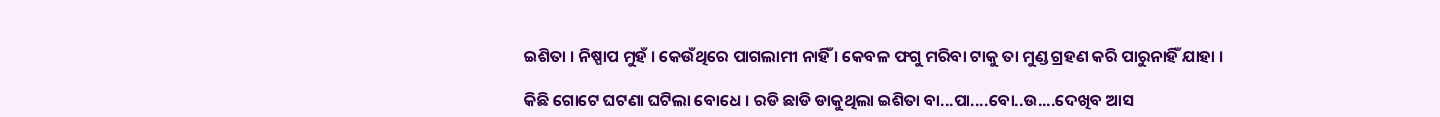ଇଶିତା । ନିଷ୍ପାପ ମୁହଁ । କେଉଁଥିରେ ପାଗଲାମୀ ନାହିଁ । କେବଳ ଫଗୁ ମରିବା ଟାକୁ ତା ମୁଣ୍ଡ ଗ୍ରହଣ କରି ପାରୁନାହିଁ ଯାହା ।

କିଛି ଗୋଟେ ଘଟଣା ଘଟିଲା ବୋଧେ । ରଡି ଛାଡି ଡାକୁଥିଲା ଇଶିତା ବା...ପା....ବୋ..ଉ....ଦେଖିବ ଆସ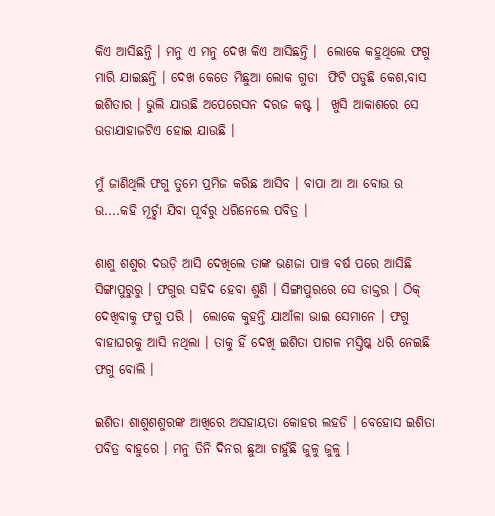କିଏ ଆସିଛନ୍ତି । ମନୁ ଏ ମନୁ ଦେଖ କିଏ ଆସିଛନ୍ତି ।  ଲୋକେ କହୁଥିଲେ ଫଗୁ ମାରି ଯାଇଛନ୍ତି । ଦେଖ କେତେ ମିଛୁଆ ଲୋକ ଗୁଡା  ଫିଟି ପଡୁଛି କେଶ,ବାସ ଇଶିତାର । ଭୁଲି ଯାଉଛି ଅପେରେସନ ଦରଜ କଷ୍ଟ ।  ଖୁସି ଆକାଶରେ ସେ ଉଡାଯାହାଜଟିଏ ହୋଇ ଯାଉଛି ।

ମୁଁ ଜାଣିଥିଲି ଫଗୁ ତୁମେ ପ୍ରମିଜ କରିଛ ଆସିବ । ବାପା ଆ ଆ ବୋଉ ଉ ଉ....କହି ମୂର୍ଚ୍ଛା ଯିବା ପୂର୍ବରୁ ଧରିନେଲେ ପବିତ୍ର ।

ଶାଶୁ ଶଶୁର ଦଉଡ଼ି ଆସି ଦେଖିଲେ ତାଙ୍କ ଭଣଜା ପାଞ୍ଚ ବର୍ଷ ପରେ ଆସିଛି ସିଙ୍ଗାପୁରୁରୁ । ଫଗୁର ସହିଦ ହେବା ଶୁଣି । ସିଙ୍ଗାପୁରରେ ସେ ଡାକ୍ତର । ଠିକ୍ ଦେଖିବାକୁ ଫଗୁ ପରି ।  ଲୋକେ କୁହନ୍ତି ଯାଆଁଳା ଭାଇ ସେମାନେ । ଫଗୁ ବାହାଘରକୁ ଆସି ନଥିଲା । ତାକୁ ହିଁ ଦେଖି ଇଶିତା ପାଗଳ ମସ୍ତିଷ୍କ ଧରି ନେଇଛି ଫଗୁ ବୋଲି ।

ଇଶିତା ଶାଶୁଶଶୁରଙ୍କ ଆଖିରେ ଅସହାୟତା କୋହର ଲହଡି । ବେହୋସ ଇଶିତା ପବିତ୍ର ବାହୁରେ । ମନୁ ତିନି ଦିନର ଛୁଆ ଚାହୁଁଛି ଜୁଳୁ ଜୁଳୁ ।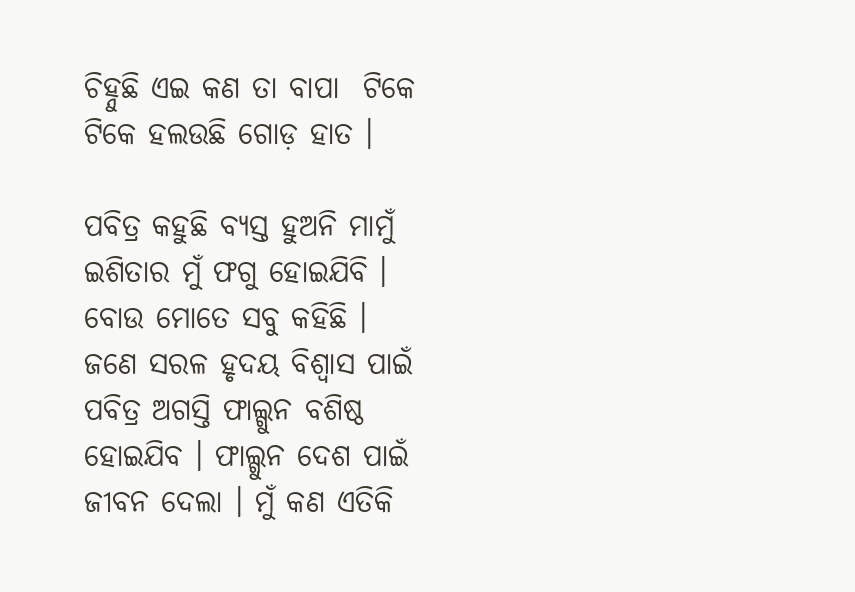ଚିହ୍ନୁଛି ଏଇ କଣ ତା ବାପା  ଟିକେ ଟିକେ ହଲଉଛି ଗୋଡ଼ ହାତ ।

ପବିତ୍ର କହୁଛି ବ୍ୟସ୍ତ ହୁଅନି ମାମୁଁ ଇଶିତାର ମୁଁ ଫଗୁ ହୋଇଯିବି । ବୋଉ ମୋତେ ସବୁ କହିଛି । ଜଣେ ସରଳ ହୃଦୟ ବିଶ୍ୱାସ ପାଇଁ ପବିତ୍ର ଅଗସ୍ତି ଫାଲ୍ଗୁନ ବଶିଷ୍ଠ ହୋଇଯିବ । ଫାଲ୍ଗୁନ ଦେଶ ପାଇଁ ଜୀବନ ଦେଲା । ମୁଁ କଣ ଏତିକି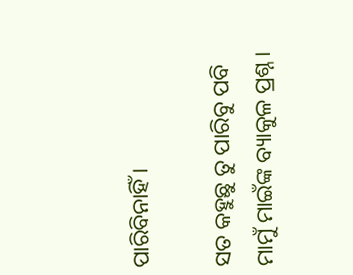ପାରିବିନାହିଁ ।

ସତ କହୁଛୁ ତୁ ପାରିବୁ ପବି ମାମୁଁ ମାଇଁଙ୍କ ବ୍ୟାକୁଳ ପ୍ରଶ୍ନ ।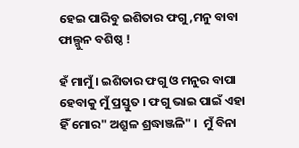ହେଇ ପାରିବୁ ଇଶିତାର ଫଗୁ,ମନୁ ବାବା ଫାଲ୍ଗୁନ ବଶିଷ୍ଠ !

ହଁ ମାମୁଁ । ଇଶିତାର ଫଗୁ ଓ ମନୁର ବାପା ହେବାକୁ ମୁଁ ପ୍ରସ୍ତୁତ । ଫଗୁ ଭାଇ ପାଇଁ ଏହା ହିଁ ମୋର" ଅଶ୍ରୁଳ ଶ୍ରଦ୍ଧାଞ୍ଜଳି" ।  ମୁଁ ବିନା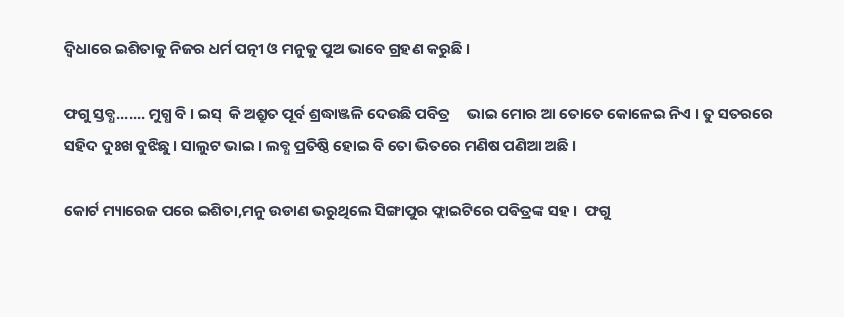ଦ୍ଵିଧାରେ ଇଶିତାକୁ ନିଜର ଧର୍ମ ପତ୍ନୀ ଓ ମନୁକୁ ପୁଅ ଭାବେ ଗ୍ରହଣ କରୁଛି ।

ଫଗୁ ସ୍ତବ୍ଧ....... ମୁଗ୍ଧ ବି । ଇସ୍  କି ଅଶ୍ରୁତ ପୂର୍ବ ଶ୍ରଦ୍ଧାଞ୍ଜଳି ଦେଉଛି ପବିତ୍ର     ଭାଇ ମୋର ଆ ତୋତେ କୋଳେଇ ନିଏ । ତୁ ସତରରେ ସହିଦ ଦୁଃଖ ବୁଝିଛୁ । ସାଲୁଟ ଭାଇ । ଲବ୍ଧ ପ୍ରତିଷ୍ଠି ହୋଇ ବି ତୋ ଭିତରେ ମଣିଷ ପଣିଆ ଅଛି ।

କୋର୍ଟ ମ୍ୟାରେଜ ପରେ ଇଶିତା,ମନୁ ଉଡାଣ ଭରୁଥିଲେ ସିଙ୍ଗାପୁର ଫ୍ଲାଇଟିରେ ପଵିତ୍ରଙ୍କ ସହ ।  ଫଗୁ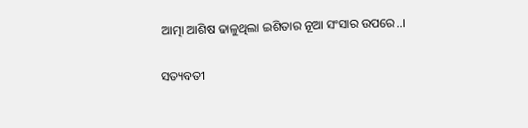ଆତ୍ମା ଆଶିଷ ଢାଳୁଥିଲା ଇଶିତାର ନୂଆ ସଂସାର ଉପରେ..।

ସତ୍ୟବତୀ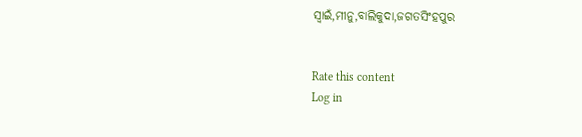ସ୍ବାଇଁ,ମୀନୁ,ବାଲିକୁଦା,ଜଗତସିଂହପୁର


Rate this content
Log in